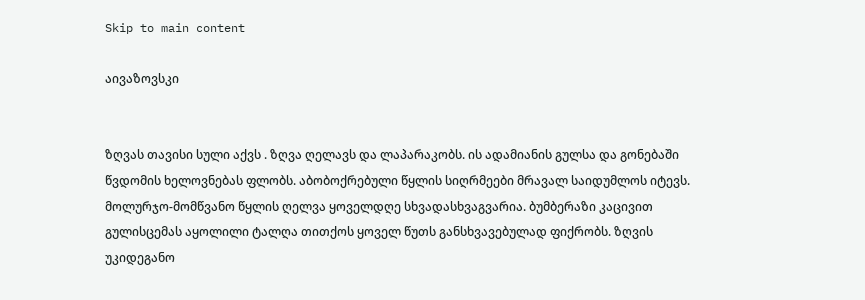Skip to main content

აივაზოვსკი


ზღვას თავისი სული აქვს . ზღვა ღელავს და ლაპარაკობს. ის ადამიანის გულსა და გონებაში წვდომის ხელოვნებას ფლობს. აბობოქრებული წყლის სიღრმეები მრავალ საიდუმლოს იტევს. მოლურჯო-მომწვანო წყლის ღელვა ყოველდღე სხვადასხვაგვარია. ბუმბერაზი კაცივით გულისცემას აყოლილი ტალღა თითქოს ყოველ წუთს განსხვავებულად ფიქრობს. ზღვის უკიდეგანო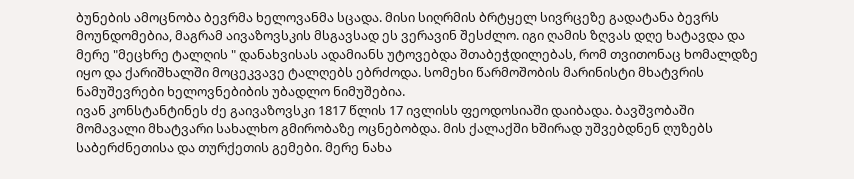ბუნების ამოცნობა ბევრმა ხელოვანმა სცადა. მისი სიღრმის ბრტყელ სივრცეზე გადატანა ბევრს მოუნდომებია, მაგრამ აივაზოვსკის მსგავსად ეს ვერავინ შესძლო. იგი ღამის ზღვას დღე ხატავდა და მერე "მეცხრე ტალღის " დანახვისას ადამიანს უტოვებდა შთაბეჭდილებას, რომ თვითონაც ხომალდზე იყო და ქარიშხალში მოცეკვავე ტალღებს ებრძოდა. სომეხი წარმოშობის მარინისტი მხატვრის ნამუშევრები ხელოვნებიბის უბადლო ნიმუშებია.
ივან კონსტანტინეს ძე გაივაზოვსკი 1817 წლის 17 ივლისს ფეოდოსიაში დაიბადა. ბავშვობაში მომავალი მხატვარი სახალხო გმირობაზე ოცნებობდა. მის ქალაქში ხშირად უშვებდნენ ღუზებს საბერძნეთისა და თურქეთის გემები. მერე ნახა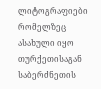ლიტოგრაფიები რომელზეც ასახული იყო თურქეთისაგან საბერძნეთის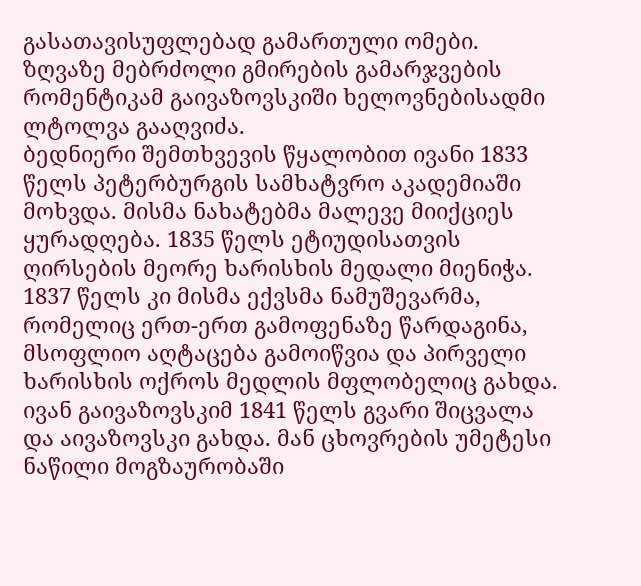გასათავისუფლებად გამართული ომები. ზღვაზე მებრძოლი გმირების გამარჯვების რომენტიკამ გაივაზოვსკიში ხელოვნებისადმი ლტოლვა გააღვიძა.
ბედნიერი შემთხვევის წყალობით ივანი 1833 წელს პეტერბურგის სამხატვრო აკადემიაში მოხვდა. მისმა ნახატებმა მალევე მიიქციეს ყურადღება. 1835 წელს ეტიუდისათვის ღირსების მეორე ხარისხის მედალი მიენიჭა. 1837 წელს კი მისმა ექვსმა ნამუშევარმა, რომელიც ერთ-ერთ გამოფენაზე წარდაგინა, მსოფლიო აღტაცება გამოიწვია და პირველი ხარისხის ოქროს მედლის მფლობელიც გახდა. ივან გაივაზოვსკიმ 1841 წელს გვარი შიცვალა და აივაზოვსკი გახდა. მან ცხოვრების უმეტესი ნაწილი მოგზაურობაში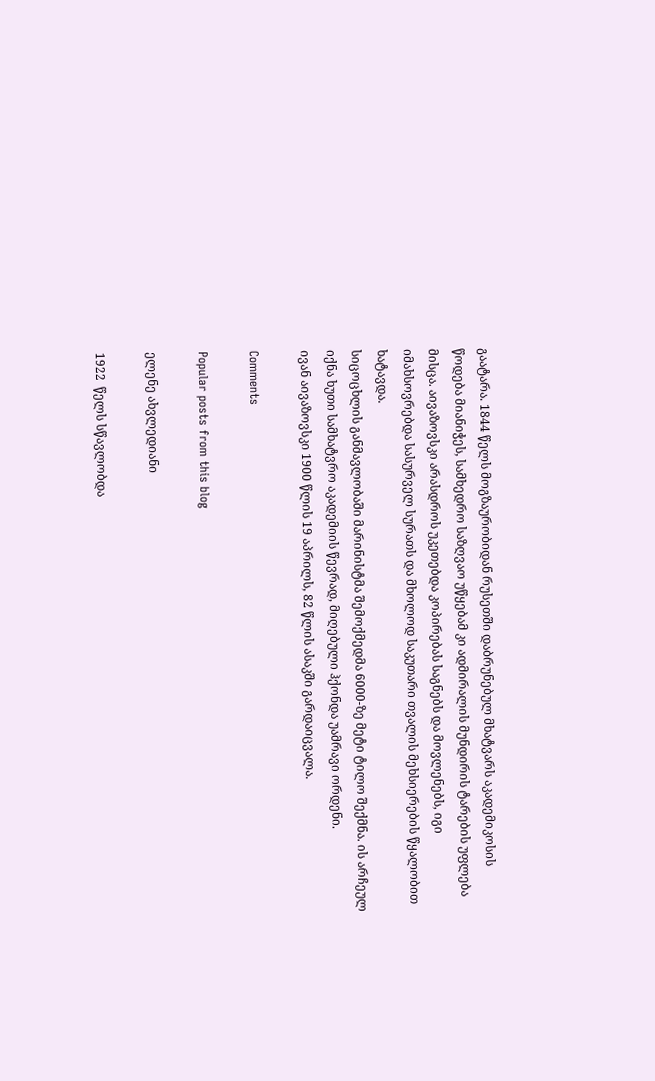გაატარა. 1844 წელს მოგზაურობიდან რუსეთში დაბრუნებულ მხატვარს აკადემიკოსის წოდება მიანიჭეს, სამხედრო საზღვაო უწყებამ კი ადმირალის მუნდირის ტარების უფლება მისცა. აივაზოვსკი არასდროს უკეთებდა კოპირებას საგნებს და მოვლენებს, იგი იმახსოვრებდა სასურველ სურათს და მხოლოდ საკუთარი თვალის მეხსიერების წყალობით ხატავდა.
სიცოცხლის განმავლობაში მარინისტმა შემოქმედმა 6000-ზე მეტი ტილო შექმნა. ის არჩეულ იქნა ხუთი სამხატვრო აკადემიის წევრად, მიღებული ჰქონდა უამრავი ორდენი.
ივან აივაზოვსკი 1900 წლის 19 აპრილს, 82 წლის ასაკში გარდაიცვალა.

Comments

Popular posts from this blog

ელენე ახვლედიანი

1922  წელს სწავლობდა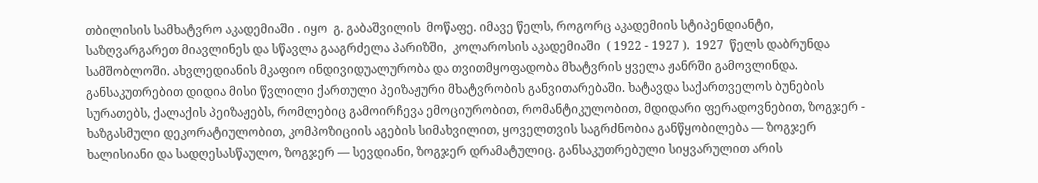თბილისის სამხატვრო აკადემიაში . იყო  გ. გაბაშვილის  მოწაფე. იმავე წელს, როგორც აკადემიის სტიპენდიანტი, საზღვარგარეთ მიავლინეს და სწავლა გააგრძელა პარიზში,  კოლაროსის აკადემიაში  ( 1922 - 1927 ).  1927  წელს დაბრუნდა სამშობლოში. ახვლედიანის მკაფიო ინდივიდუალურობა და თვითმყოფადობა მხატვრის ყველა ჟანრში გამოვლინდა. განსაკუთრებით დიდია მისი წვლილი ქართული პეიზაჟური მხატვრობის განვითარებაში. ხატავდა საქართველოს ბუნების სურათებს, ქალაქის პეიზაჟებს, რომლებიც გამოირჩევა ემოციურობით, რომანტიკულობით, მდიდარი ფერადოვნებით, ზოგჯერ - ხაზგასმული დეკორატიულობით, კომპოზიციის აგების სიმახვილით, ყოველთვის საგრძნობია განწყობილება — ზოგჯერ ხალისიანი და სადღესასწაულო, ზოგჯერ — სევდიანი, ზოგჯერ დრამატულიც. განსაკუთრებული სიყვარულით არის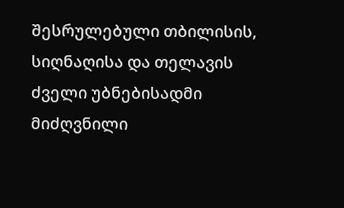შესრულებული თბილისის, სიღნაღისა და თელავის ძველი უბნებისადმი მიძღვნილი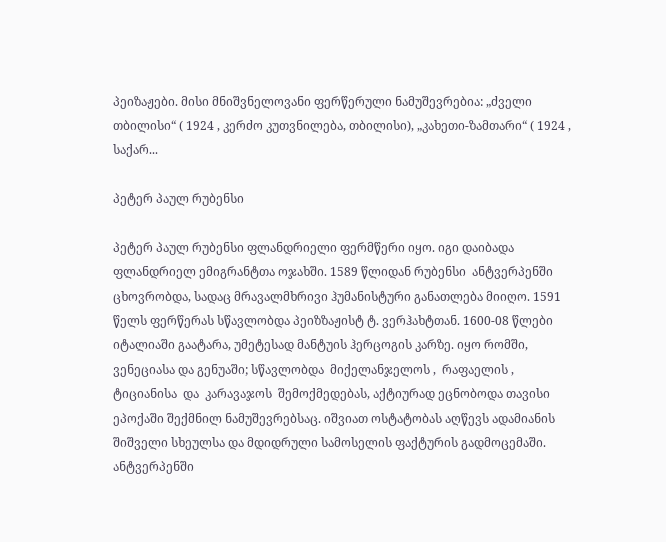პეიზაჟები. მისი მნიშვნელოვანი ფერწერული ნამუშევრებია: „ძველი თბილისი“ ( 1924 , კერძო კუთვნილება, თბილისი), „კახეთი-ზამთარი“ ( 1924 , საქარ...

პეტერ პაულ რუბენსი

პეტერ პაულ რუბენსი ფლანდრიელი ფერმწერი იყო. იგი დაიბადა ფლანდრიელ ემიგრანტთა ოჯახში. 1589 წლიდან რუბენსი  ანტვერპენში  ცხოვრობდა, სადაც მრავალმხრივი ჰუმანისტური განათლება მიიღო. 1591 წელს ფერწერას სწავლობდა პეიზზაჟისტ ტ. ვერჰახტთან. 1600-08 წლები იტალიაში გაატარა, უმეტესად მანტუის ჰერცოგის კარზე. იყო რომში, ვენეციასა და გენუაში; სწავლობდა  მიქელანჯელოს ,  რაფაელის ,  ტიციანისა  და  კარავაჯოს  შემოქმედებას, აქტიურად ეცნობოდა თავისი ეპოქაში შექმნილ ნამუშევრებსაც. იშვიათ ოსტატობას აღწევს ადამიანის შიშველი სხეულსა და მდიდრული სამოსელის ფაქტურის გადმოცემაში. ანტვერპენში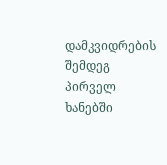დამკვიდრების შემდეგ პირველ ხანებში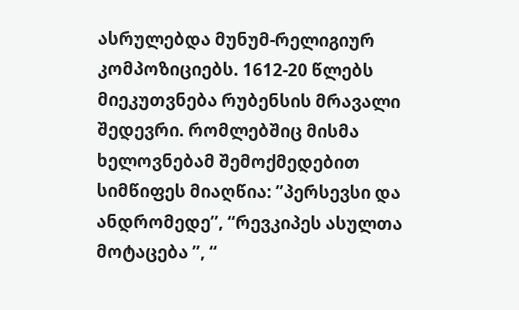ასრულებდა მუნუმ-რელიგიურ კომპოზიციებს. 1612-20 წლებს მიეკუთვნება რუბენსის მრავალი შედევრი. რომლებშიც მისმა ხელოვნებამ შემოქმედებით სიმწიფეს მიაღწია: ”პერსევსი და ანდრომედე’’, “რევკიპეს ასულთა მოტაცება ”, “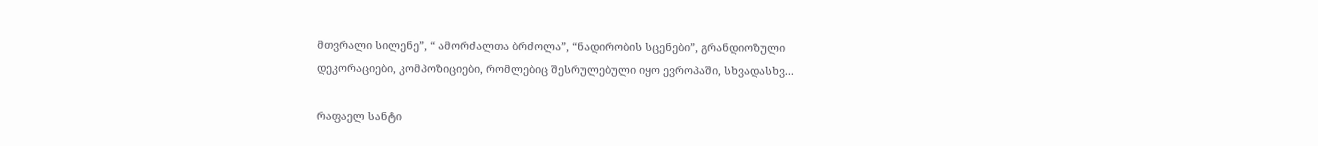მთვრალი სილენე”, “ ამორძალთა ბრძოლა”, “ნადირობის სცენები”, გრანდიოზული დეკორაციები, კომპოზიციები, რომლებიც შესრულებული იყო ევროპაში, სხვადასხვ...

რაფაელ სანტი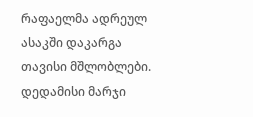რაფაელმა ადრეულ ასაკში დაკარგა თავისი მშლობლები. დედამისი მარჯი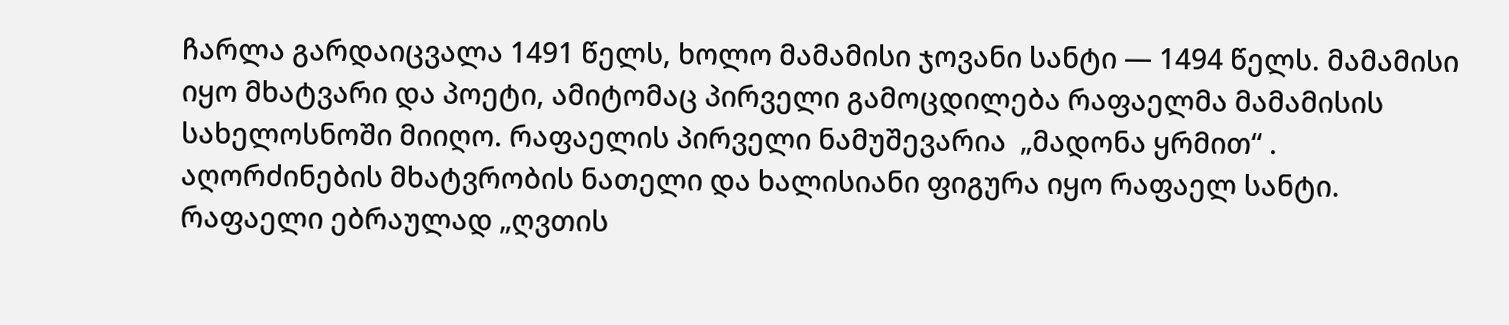ჩარლა გარდაიცვალა 1491 წელს, ხოლო მამამისი ჯოვანი სანტი — 1494 წელს. მამამისი იყო მხატვარი და პოეტი, ამიტომაც პირველი გამოცდილება რაფაელმა მამამისის სახელოსნოში მიიღო. რაფაელის პირველი ნამუშევარია  „მადონა ყრმით“ . აღორძინების მხატვრობის ნათელი და ხალისიანი ფიგურა იყო რაფაელ სანტი. რაფაელი ებრაულად „ღვთის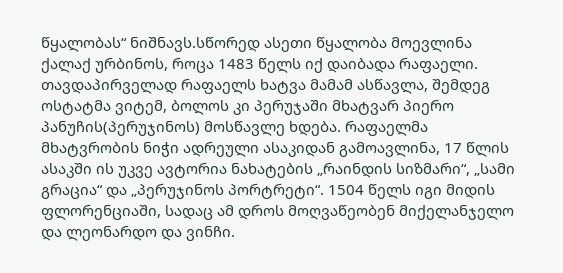წყალობას“ ნიშნავს.სწორედ ასეთი წყალობა მოევლინა ქალაქ ურბინოს, როცა 1483 წელს იქ დაიბადა რაფაელი. თავდაპირველად რაფაელს ხატვა მამამ ასწავლა, შემდეგ ოსტატმა ვიტემ, ბოლოს კი პერუჯაში მხატვარ პიერო პანუჩის(პერუჯინოს) მოსწავლე ხდება. რაფაელმა მხატვრობის ნიჭი ადრეული ასაკიდან გამოავლინა, 17 წლის ასაკში ის უკვე ავტორია ნახატების „რაინდის სიზმარი“, „სამი გრაცია“ და „პერუჯინოს პორტრეტი“. 1504 წელს იგი მიდის ფლორენციაში, სადაც ამ დროს მოღვაწეობენ მიქელანჯელო და ლეონარდო და ვინჩი.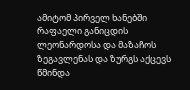ამიტომ პირველ ხანებში რაფაელი განიცდის ლეონარდოსა და მაზაჩოს ზეგავლენას და ზურგს აქცევს წმინდა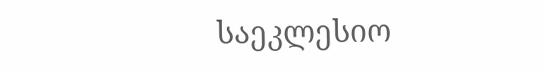საეკლესიო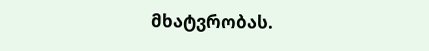მხატვრობას.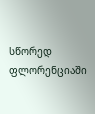სწორედ ფლორენციაში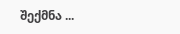შექმნა ...